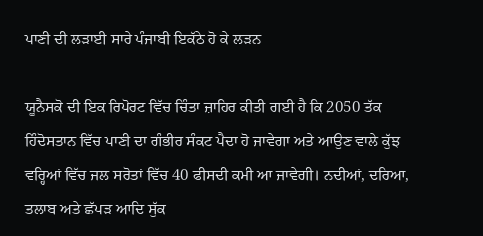ਪਾਣੀ ਦੀ ਲੜਾਈ ਸਾਰੇ ਪੰਜਾਬੀ ਇਕੱਠੇ ਹੋ ਕੇ ਲੜਨ

ਯੂਨੈਸਕੋ ਦੀ ਇਕ ਰਿਪੋਰਟ ਵਿੱਚ ਚਿੰਤਾ ਜ਼ਾਹਿਰ ਕੀਤੀ ਗਈ ਹੈ ਕਿ 2050 ਤੱਕ ਹਿੰਦੋਸਤਾਨ ਵਿੱਚ ਪਾਣੀ ਦਾ ਗੰਭੀਰ ਸੰਕਟ ਪੈਦਾ ਹੋ ਜਾਵੇਗਾ ਅਤੇ ਆਉਣ ਵਾਲੇ ਕੁੱਝ ਵਰ੍ਹਿਆਂ ਵਿੱਚ ਜਲ ਸਰੋਤਾਂ ਵਿੱਚ 40 ਫੀਸਦੀ ਕਮੀ ਆ ਜਾਵੇਗੀ। ਨਦੀਆਂ, ਦਰਿਆ, ਤਲਾਬ ਅਤੇ ਛੱਪੜ ਆਦਿ ਸੁੱਕ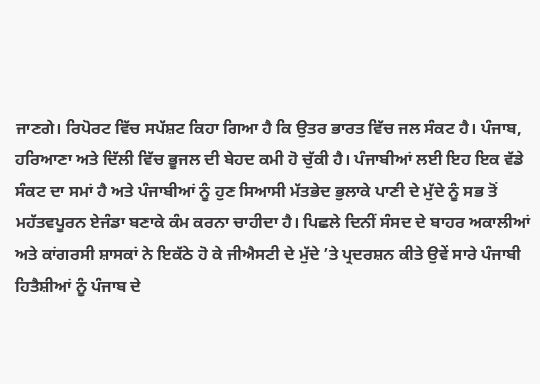ਜਾਣਗੇ। ਰਿਪੋਰਟ ਵਿੱਚ ਸਪੱਸ਼ਟ ਕਿਹਾ ਗਿਆ ਹੈ ਕਿ ਉਤਰ ਭਾਰਤ ਵਿੱਚ ਜਲ ਸੰਕਟ ਹੈ। ਪੰਜਾਬ, ਹਰਿਆਣਾ ਅਤੇ ਦਿੱਲੀ ਵਿੱਚ ਭੂਜਲ ਦੀ ਬੇਹਦ ਕਮੀ ਹੋ ਚੁੱਕੀ ਹੈ। ਪੰਜਾਬੀਆਂ ਲਈ ਇਹ ਇਕ ਵੱਡੇ ਸੰਕਟ ਦਾ ਸਮਾਂ ਹੈ ਅਤੇ ਪੰਜਾਬੀਆਂ ਨੂੰ ਹੁਣ ਸਿਆਸੀ ਮੱਤਭੇਦ ਭੁਲਾਕੇ ਪਾਣੀ ਦੇ ਮੁੱਦੇ ਨੂੰ ਸਭ ਤੋਂ ਮਹੱਤਵਪੂਰਨ ਏਜੰਡਾ ਬਣਾਕੇ ਕੰਮ ਕਰਨਾ ਚਾਹੀਦਾ ਹੈ। ਪਿਛਲੇ ਦਿਨੀਂ ਸੰਸਦ ਦੇ ਬਾਹਰ ਅਕਾਲੀਆਂ ਅਤੇ ਕਾਂਗਰਸੀ ਸ਼ਾਸਕਾਂ ਨੇ ਇਕੱਠੇ ਹੋ ਕੇ ਜੀਐਸਟੀ ਦੇ ਮੁੱਦੇ ’ਤੇ ਪ੍ਰਦਰਸ਼ਨ ਕੀਤੇ ਉਵੇਂ ਸਾਰੇ ਪੰਜਾਬੀ ਹਿਤੈਸ਼ੀਆਂ ਨੂੰ ਪੰਜਾਬ ਦੇ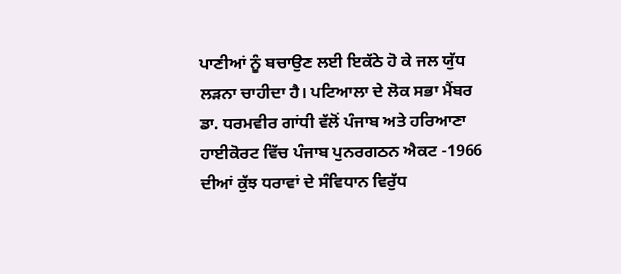ਪਾਣੀਆਂ ਨੂੰ ਬਚਾਉਣ ਲਈ ਇਕੱਠੇ ਹੋ ਕੇ ਜਲ ਯੁੱਧ ਲੜਨਾ ਚਾਹੀਦਾ ਹੈ। ਪਟਿਆਲਾ ਦੇ ਲੋਕ ਸਭਾ ਮੈਂਬਰ ਡਾ. ਧਰਮਵੀਰ ਗਾਂਧੀ ਵੱਲੋਂ ਪੰਜਾਬ ਅਤੇ ਹਰਿਆਣਾ ਹਾਈਕੋਰਟ ਵਿੱਚ ਪੰਜਾਬ ਪੁਨਰਗਠਨ ਐਕਟ -1966 ਦੀਆਂ ਕੁੱਝ ਧਰਾਵਾਂ ਦੇ ਸੰਵਿਧਾਨ ਵਿਰੁੱਧ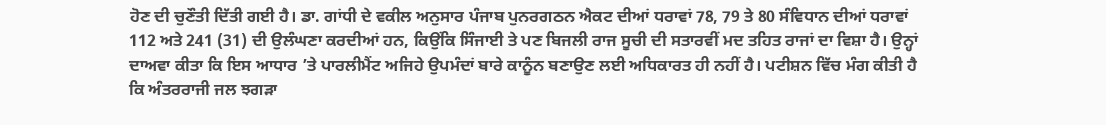ਹੋਣ ਦੀ ਚੁਣੌਤੀ ਦਿੱਤੀ ਗਈ ਹੈ। ਡਾ. ਗਾਂਧੀ ਦੇ ਵਕੀਲ ਅਨੁਸਾਰ ਪੰਜਾਬ ਪੁਨਰਗਠਨ ਐਕਟ ਦੀਆਂ ਧਰਾਵਾਂ 78, 79 ਤੇ 80 ਸੰਵਿਧਾਨ ਦੀਆਂ ਧਰਾਵਾਂ 112 ਅਤੇ 241 (31) ਦੀ ਉਲੰਘਣਾ ਕਰਦੀਆਂ ਹਨ, ਕਿਉਂਕਿ ਸਿੰਜਾਈ ਤੇ ਪਣ ਬਿਜਲੀ ਰਾਜ ਸੂਚੀ ਦੀ ਸਤਾਰਵੀਂ ਮਦ ਤਹਿਤ ਰਾਜਾਂ ਦਾ ਵਿਸ਼ਾ ਹੈ। ਉਨ੍ਹਾਂ ਦਾਅਵਾ ਕੀਤਾ ਕਿ ਇਸ ਆਧਾਰ ’ਤੇ ਪਾਰਲੀਮੈਂਟ ਅਜਿਹੇ ਉਪਮੰਦਾਂ ਬਾਰੇ ਕਾਨੂੰਨ ਬਣਾਉਣ ਲਈ ਅਧਿਕਾਰਤ ਹੀ ਨਹੀਂ ਹੈ। ਪਟੀਸ਼ਨ ਵਿੱਚ ਮੰਗ ਕੀਤੀ ਹੈ ਕਿ ਅੰਤਰਰਾਜੀ ਜਲ ਝਗੜਾ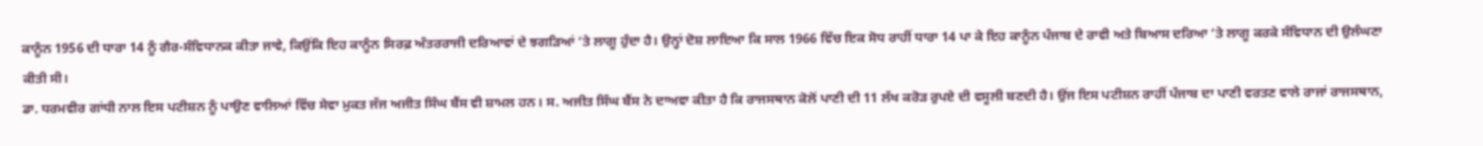ਕਾਨੂੰਨ 1956 ਦੀ ਧਾਰਾ 14 ਨੂੰ ਗੈਰ-ਸੰਵਿਧਾਨਕ ਕੀਤਾ ਜਾਵੇ, ਕਿਉਂਕਿ ਇਹ ਕਾਨੂੰਨ ਸਿਰਫ਼ ਅੰਤਰਰਾਜੀ ਦਰਿਆਵਾਂ ਦੇ ਝਗੜਿਆਂ ’ਤੇ ਲਾਗੂ ਹੁੰਦਾ ਹੈ। ਉਨ੍ਹਾਂ ਦੋਸ਼ ਲਾਇਆ ਕਿ ਸਾਲ 1966 ਵਿੱਚ ਇਕ ਸੋਧ ਰਾਹੀਂ ਧਾਰਾ 14 ਪਾ ਕੇ ਇਹ ਕਾਨੂੰਨ ਪੰਜਾਬ ਦੇ ਰਾਵੀ ਅਤੇ ਬਿਆਸ ਦਰਿਆ ’ਤੇ ਲਾਗੂ ਕਰਕੇ ਸੰਵਿਧਾਨ ਦੀ ਉਲੰਘਣਾ ਕੀਤੀ ਸੀ।
ਡਾ. ਧਰਮਵੀਰ ਗਾਂਧੀ ਨਾਲ ਇਸ ਪਟੀਸ਼ਨ ਨੂੰ ਪਾਉਣ ਵਾਲਿਆਂ ਵਿੱਚ ਸੇਵਾ ਮੁਕਤ ਜੱਜ ਅਜੀਤ ਸਿੰਘ ਬੈਂਸ ਵੀ ਸ਼ਾਮਲ ਹਨ। ਸ. ਅਜੀਤ ਸਿੰਘ ਬੈਂਸ ਨੇ ਦਾਅਵਾ ਕੀਤਾ ਹੈ ਕਿ ਰਾਜਸਥਾਨ ਕੋਲੋਂ ਪਾਣੀ ਦੀ 11 ਲੱਖ ਕਰੋੜ ਰੁਪਏ ਦੀ ਵਸੂਲੀ ਬਣਦੀ ਹੈ। ਉਂਜ ਇਸ ਪਟੀਸ਼ਨ ਰਾਹੀਂ ਪੰਜਾਬ ਦਾ ਪਾਣੀ ਵਰਤਣ ਵਾਲੇ ਰਾਜਾਂ ਰਾਜਸਥਾਨ,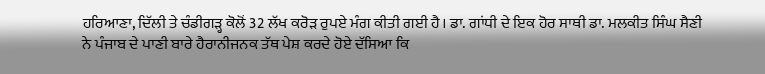ਹਰਿਆਣਾ, ਦਿੱਲੀ ਤੇ ਚੰਡੀਗੜ੍ਹ ਕੋਲੋਂ 32 ਲੱਖ ਕਰੋੜ ਰੁਪਏ ਮੰਗ ਕੀਤੀ ਗਈ ਹੈ। ਡਾ. ਗਾਂਧੀ ਦੇ ਇਕ ਹੋਰ ਸਾਥੀ ਡਾ. ਮਲਕੀਤ ਸਿੰਘ ਸੈਣੀ ਨੇ ਪੰਜਾਬ ਦੇ ਪਾਣੀ ਬਾਰੇ ਹੈਰਾਨੀਜਨਕ ਤੱਥ ਪੇਸ਼ ਕਰਦੇ ਹੋਏ ਦੱਸਿਆ ਕਿ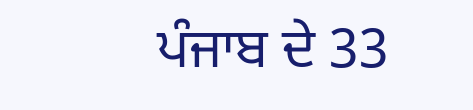ਪੰਜਾਬ ਦੇ 33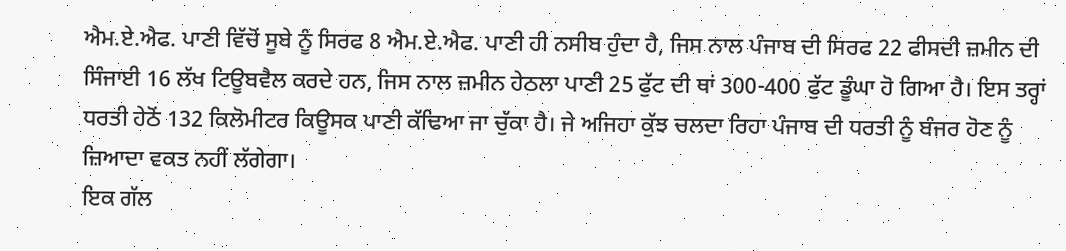ਐਮ.ਏ.ਐਫ. ਪਾਣੀ ਵਿੱਚੋਂ ਸੂਬੇ ਨੂੰ ਸਿਰਫ 8 ਐਮ.ਏ.ਐਫ. ਪਾਣੀ ਹੀ ਨਸੀਬ ਹੁੰਦਾ ਹੈ, ਜਿਸ ਨਾਲ ਪੰਜਾਬ ਦੀ ਸਿਰਫ 22 ਫੀਸਦੀ ਜ਼ਮੀਨ ਦੀ ਸਿੰਜਾਈ 16 ਲੱਖ ਟਿਊਬਵੈਲ ਕਰਦੇ ਹਨ, ਜਿਸ ਨਾਲ ਜ਼ਮੀਨ ਹੇਠਲਾ ਪਾਣੀ 25 ਫੁੱਟ ਦੀ ਥਾਂ 300-400 ਫੁੱਟ ਡੂੰਘਾ ਹੋ ਗਿਆ ਹੈ। ਇਸ ਤਰ੍ਹਾਂ ਧਰਤੀ ਹੇਠੋਂ 132 ਕਿਲੋਮੀਟਰ ਕਿਊਸਕ ਪਾਣੀ ਕੱਢਿਆ ਜਾ ਚੁੱਕਾ ਹੈ। ਜੇ ਅਜਿਹਾ ਕੁੱਝ ਚਲਦਾ ਰਿਹਾ ਪੰਜਾਬ ਦੀ ਧਰਤੀ ਨੂੰ ਬੰਜਰ ਹੋਣ ਨੂੰ ਜ਼ਿਆਦਾ ਵਕਤ ਨਹੀਂ ਲੱਗੇਗਾ।
ਇਕ ਗੱਲ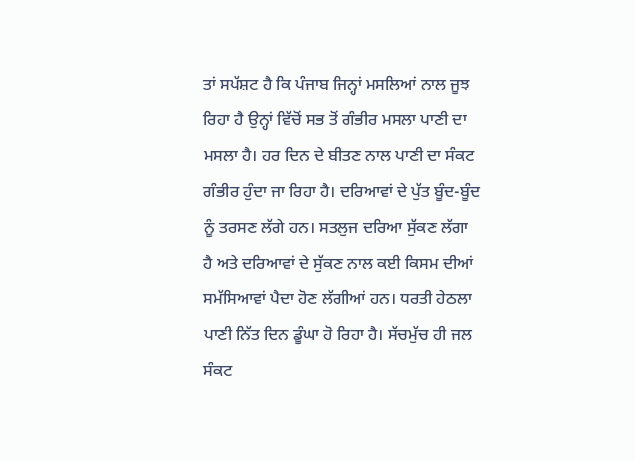ਤਾਂ ਸਪੱਸ਼ਟ ਹੈ ਕਿ ਪੰਜਾਬ ਜਿਨ੍ਹਾਂ ਮਸਲਿਆਂ ਨਾਲ ਜੂਝ ਰਿਹਾ ਹੈ ਉਨ੍ਹਾਂ ਵਿੱਚੋਂ ਸਭ ਤੋਂ ਗੰਭੀਰ ਮਸਲਾ ਪਾਣੀ ਦਾ ਮਸਲਾ ਹੈ। ਹਰ ਦਿਨ ਦੇ ਬੀਤਣ ਨਾਲ ਪਾਣੀ ਦਾ ਸੰਕਟ ਗੰਭੀਰ ਹੁੰਦਾ ਜਾ ਰਿਹਾ ਹੈ। ਦਰਿਆਵਾਂ ਦੇ ਪੁੱਤ ਬੂੰਦ-ਬੂੰਦ ਨੂੰ ਤਰਸਣ ਲੱਗੇ ਹਨ। ਸਤਲੁਜ ਦਰਿਆ ਸੁੱਕਣ ਲੱਗਾ ਹੈ ਅਤੇ ਦਰਿਆਵਾਂ ਦੇ ਸੁੱਕਣ ਨਾਲ ਕਈ ਕਿਸਮ ਦੀਆਂ ਸਮੱਸਿਆਵਾਂ ਪੈਦਾ ਹੋਣ ਲੱਗੀਆਂ ਹਨ। ਧਰਤੀ ਹੇਠਲਾ ਪਾਣੀ ਨਿੱਤ ਦਿਨ ਡੂੰਘਾ ਹੋ ਰਿਹਾ ਹੈ। ਸੱਚਮੁੱਚ ਹੀ ਜਲ ਸੰਕਟ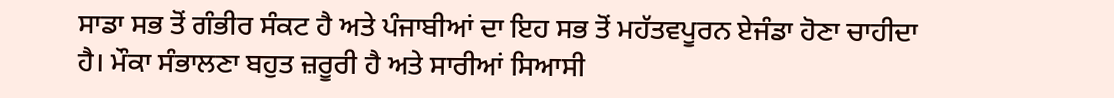ਸਾਡਾ ਸਭ ਤੋਂ ਗੰਭੀਰ ਸੰਕਟ ਹੈ ਅਤੇ ਪੰਜਾਬੀਆਂ ਦਾ ਇਹ ਸਭ ਤੋਂ ਮਹੱਤਵਪੂਰਨ ਏਜੰਡਾ ਹੋਣਾ ਚਾਹੀਦਾ ਹੈ। ਮੌਕਾ ਸੰਭਾਲਣਾ ਬਹੁਤ ਜ਼ਰੂਰੀ ਹੈ ਅਤੇ ਸਾਰੀਆਂ ਸਿਆਸੀ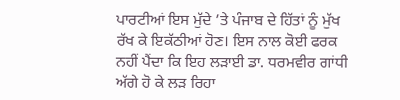ਪਾਰਟੀਆਂ ਇਸ ਮੁੱਦੇ ’ਤੇ ਪੰਜਾਬ ਦੇ ਹਿੱਤਾਂ ਨੂੰ ਮੁੱਖ ਰੱਖ ਕੇ ਇਕੱਠੀਆਂ ਹੋਣ। ਇਸ ਨਾਲ ਕੋਈ ਫਰਕ ਨਹੀਂ ਪੈਂਦਾ ਕਿ ਇਹ ਲੜਾਈ ਡਾ. ਧਰਮਵੀਰ ਗਾਂਧੀ ਅੱਗੇ ਹੋ ਕੇ ਲੜ ਰਿਹਾ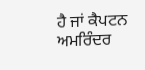ਹੈ ਜਾਂ ਕੈਪਟਨ ਅਮਰਿੰਦਰ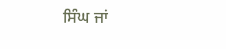ਸਿੰਘ ਜਾਂ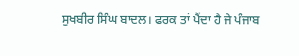ਸੁਖਬੀਰ ਸਿੰਘ ਬਾਦਲ। ਫਰਕ ਤਾਂ ਪੈਂਦਾ ਹੈ ਜੇ ਪੰਜਾਬ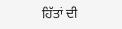ਹਿੱਤਾਂ ਦੀ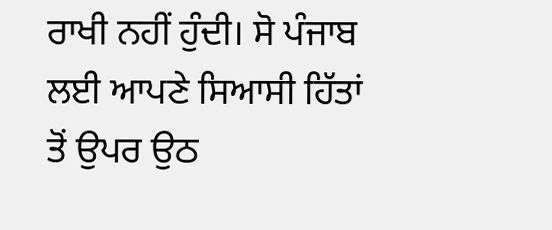ਰਾਖੀ ਨਹੀਂ ਹੁੰਦੀ। ਸੋ ਪੰਜਾਬ ਲਈ ਆਪਣੇ ਸਿਆਸੀ ਹਿੱਤਾਂ ਤੋਂ ਉਪਰ ਉਠ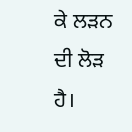ਕੇ ਲੜਨ ਦੀ ਲੋੜ ਹੈ।